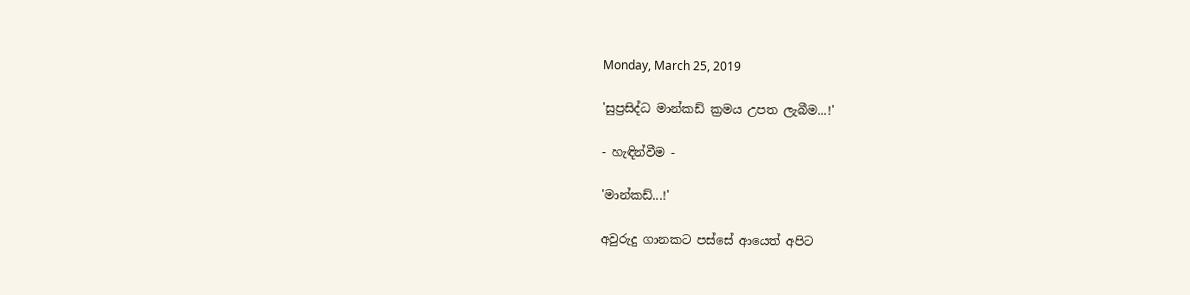Monday, March 25, 2019

'සුප්‍රසිද්ධ මාන්කඩ් ක්‍රමය උපත ලැබීම...!'

- හැඳින්වීම -

'මාන්කඩ්...!'

අවුරුදු ගානකට පස්සේ ආයෙත් අපිට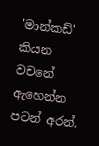'මාන්කඩ්' කියන වචනේ ඇහෙන්න පටන් අරන්.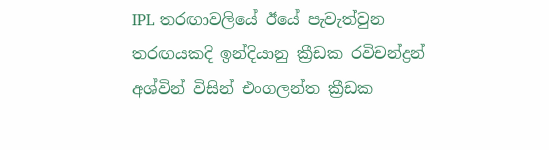IPL තරඟාවලියේ ඊයේ පැවැත්වුන තරඟයකදි ඉන්දියානු ක්‍රීඩක රවිචන්ද්‍රන් අශ්වින් විසින් එංගලන්ත ක්‍රීඩක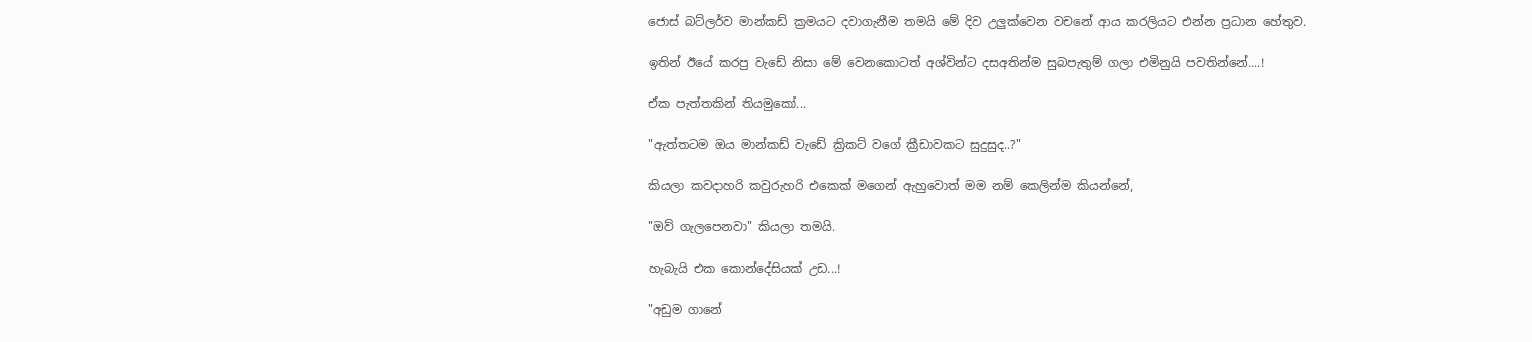ජොස් බට්ලර්ව මාන්කඩ් ක්‍රමයට දවාගැනීම තමයි මේ දිව උලුක්වෙන වචනේ ආය කරලියට එන්න ප්‍රධාන හේතුව.

ඉතින් ඊයේ කරපු වැඩේ නිසා මේ වෙනකොටත් අශ්වින්ට දසඅතින්ම සුබපැතුම් ගලා එමිනුයි පවතින්නේ....!

ඒක පැත්තකින් තියමුකෝ...

"ඇත්තටම ඔය මාන්කඩ් වැඩේ ක්‍රිකට් වගේ ක්‍රීඩාවකට සුදුසුද..?"

කියලා කවදාහරි කවුරුහරි එකෙක් මගෙන් ඇහුවොත් මම නම් කෙලින්ම කියන්නේ,

"ඔව් ගැලපෙනවා" කියලා තමයි.

හැබැයි එක කොන්දේසියක් උඩ...!

"අඩුම ගානේ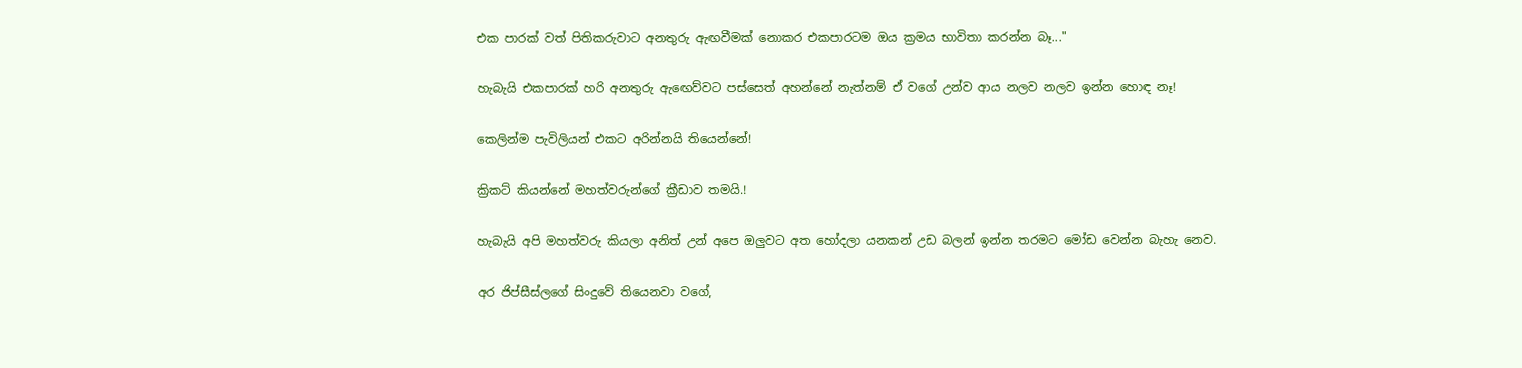එක පාරක් වත් පිතිකරුවාට අනතුරු ඇඟවීමක් නොකර එකපාරටම ඔය ක්‍රමය භාවිතා කරන්න බෑ..."

හැබැයි එකපාරක් හරි අනතුරු ඇඟෙව්වට පස්සෙත් අහන්නේ නැත්නම් ඒ වගේ උන්ව ආය නලව නලව ඉන්න හොඳ නෑ!

කෙලින්ම පැවිලියන් එකට අරින්නයි තියෙන්නේ!

ක්‍රිකට් කියන්නේ මහත්වරුන්ගේ ක්‍රීඩාව තමයි.!

හැබැයි අපි මහත්වරු කියලා අනිත් උන් අපෙ ඔලුවට අත හෝදලා යනකන් උඩ බලන් ඉන්න තරමට මෝඩ වෙන්න බැහැ නෙව.

අර ජිප්සීස්ලගේ සිංදුවේ තියෙනවා වගේ,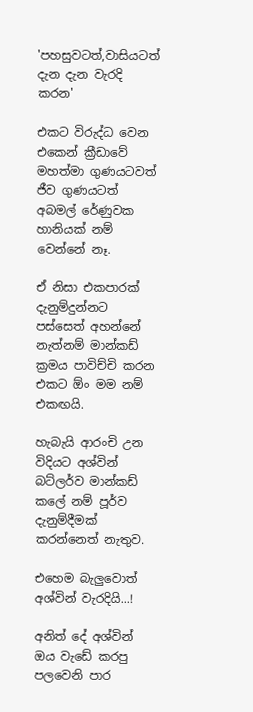'පහසුවටත්,වාසියටත් දැන දැන වැරදි කරන'

එකට විරුද්ධ වෙන එකෙන් ක්‍රීඩාවේ මහත්මා ගුණයටවත් ජීව ගුණයටත් අබමල් රේණුවක හානියක් නම් වෙන්නේ නෑ.

ඒ නිසා එකපාරක් දැනුම්දුන්නට පස්සෙත් අහන්නේ නැත්නම් මාන්කඩ් ක්‍රමය පාවිච්චි කරන එකට ඕං මම නම් එකඟයි.

හැබැයි ආරංචි උන විදියට අශ්වින් බට්ලර්ව මාන්කඩ් කලේ නම් පූර්ව දැනුම්දීමක් කරන්නෙත් නැතුව.

එහෙම බැලුවොත් අශ්වින් වැරදියි...!

අනිත් දේ අශ්වින් ඔය වැඩේ කරපු පලවෙනි පාර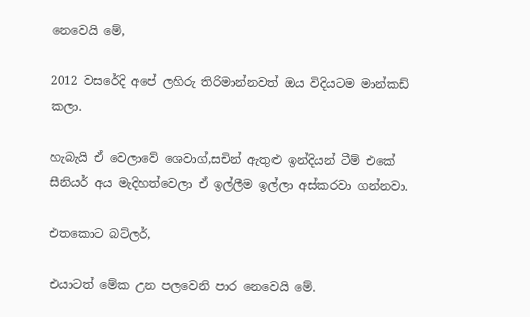නෙවෙයි මේ,

2012 වසරේදි අපේ ලහිරු තිරිමාන්නවත් ඔය විදියටම මාන්කඩ් කලා.

හැබැයි ඒ වෙලාවේ ශෙවාග්,සචින් ඇතුළු ඉන්දියන් ටීම් එකේ සීනියර් අය මැදිහත්වෙලා ඒ ඉල්ලීම ඉල්ලා අස්කරවා ගන්නවා.

එතකොට බට්ලර්,

එයාටත් මේක උන පලවෙනි පාර නෙවෙයි මේ.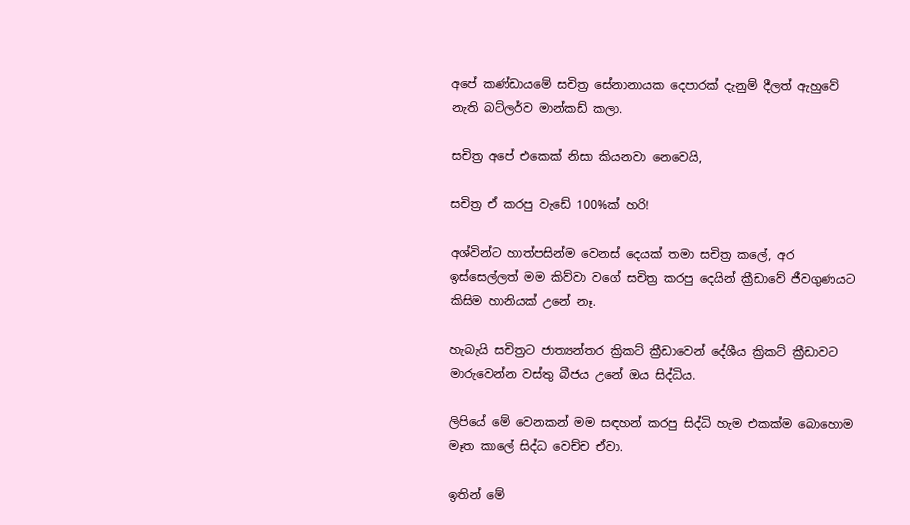අපේ කණ්ඩායමේ සචිත්‍ර සේනානායක දෙපාරක් දැනුම් දීලත් ඇහුවේ නැති බට්ලර්ව මාන්කඩ් කලා.

සචිත්‍ර අපේ එකෙක් නිසා කියනවා නෙවෙයි,

සචිත්‍ර ඒ කරපු වැඩේ 100%ක් හරි!

අශ්වින්ට හාත්පසින්ම වෙනස් දෙයක් තමා සචිත්‍ර කලේ, අර ඉස්සෙල්ලත් මම කිව්වා වගේ සචිත්‍ර කරපු දෙයින් ක්‍රීඩාවේ ජීවගුණයට කිසිම හානියක් උනේ නෑ.

හැබැයි සචිත්‍රට ජාත්‍යන්තර ක්‍රිකට් ක්‍රීඩාවෙන් දේශීය ක්‍රිකට් ක්‍රීඩාවට මාරුවෙන්න වස්තු බීජය උනේ ඔය සිද්ධිය.

ලිපියේ මේ වෙනකන් මම සඳහන් කරපු සිද්ධි හැම එකක්ම බොහොම මෑත කාලේ සිද්ධ වෙච්ච ඒවා.

ඉතින් මේ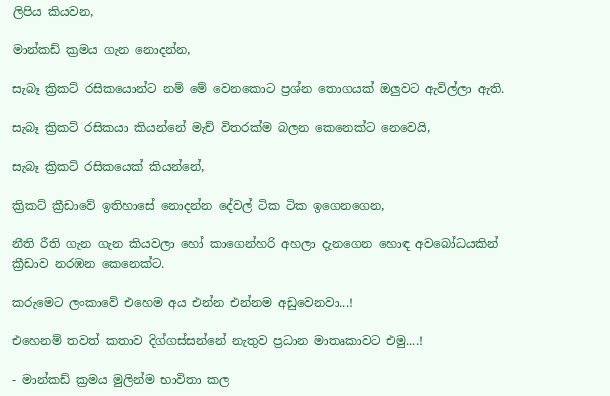ලිපිය කියවන,

මාන්කඩ් ක්‍රමය ගැන නොදන්න,

සැබෑ ක්‍රිකට් රසිකයොන්ට නම් මේ වෙනකොට ප්‍රශ්න තොගයක් ඔලුවට ඇවිල්ලා ඇති.

සැබෑ ක්‍රිකට් රසිකයා කියන්නේ මැච් විතරක්ම බලන කෙනෙක්ට නෙවෙයි,

සැබෑ ක්‍රිකට් රසිකයෙක් කියන්නේ,

ක්‍රිකට් ක්‍රීඩාවේ ඉතිහාසේ නොදන්න දේවල් ටික ටික ඉගෙනගෙන,

නීති රීති ගැන ගැන කියවලා හෝ කාගෙන්හරි අහලා දැනගෙන හොඳ අවබෝධයකින් ක්‍රීඩාව නරඹන කෙනෙක්‍ට.

කරුමෙට ලංකාවේ එහෙම අය එන්න එන්නම අඩුවෙනවා...!

එහෙනම් තවත් කතාව දිග්ගස්සන්නේ නැතුව ප්‍රධාන මාතෘකාවට එමු....!

- මාන්කඩ් ක්‍රමය මුලින්ම භාවිතා කල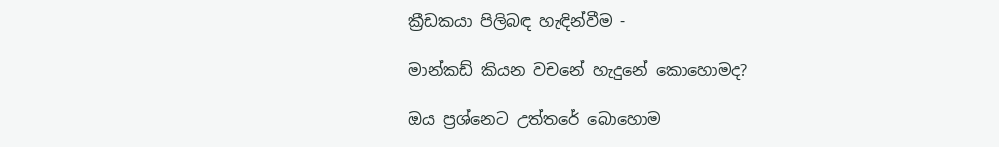ක්‍රීඩකයා පිලිබඳ හැඳින්වීම -

මාන්කඩ් කියන වචනේ හැදුනේ කොහොමද?

ඔය ප්‍රශ්නෙට උත්තරේ බොහොම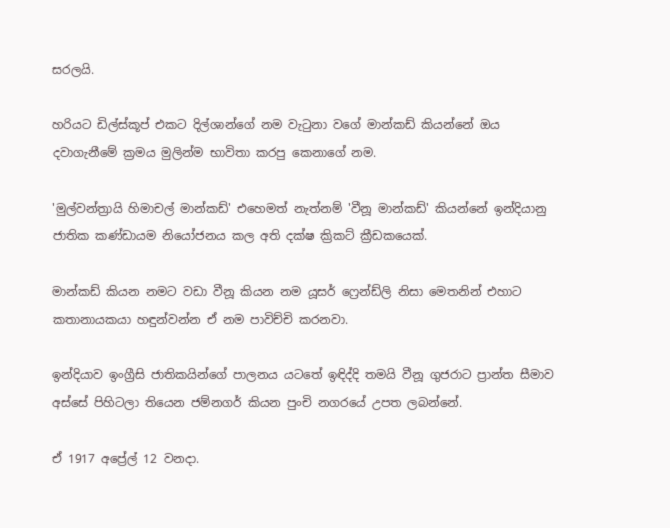සරලයි.

හරියට ඩිල්ස්කූප් එකට දිල්ශාන්ගේ නම වැටුනා වගේ මාන්කඩ් කියන්නේ ඔය දවාගැනීමේ ක්‍රමය මුලින්ම භාවිතා කරපු කෙනාගේ නම.

'මුල්වන්ත්‍රායි හිමාචල් මාන්කඩ්' එහෙමත් නැත්නම් 'වීනූ මාන්කඩ්' කියන්නේ ඉන්දියානු ජාතික කණ්ඩායම නියෝජනය කල අති දක්ෂ ක්‍රිකට් ක්‍රීඩකයෙක්.

මාන්කඩ් කියන නමට වඩා වීනූ කියන නම යූසර් ෆ්‍රෙන්ඩ්ලි නිසා මෙතනින් එහාට කතානායකයා හඳුන්වන්න ඒ නම පාවිච්චි කරනවා.

ඉන්දියාව ඉංග්‍රීසි ජාතිකයින්ගේ පාලනය යටතේ ඉඳිද්දි තමයි වීනූ ගුජරාට ප්‍රාන්ත සීමාව අස්සේ පිහිටලා තියෙන ජම්නගර් කියන පුංචි නගරයේ උපත ලබන්නේ.

ඒ 1917 අප්‍රේල් 12 වනදා.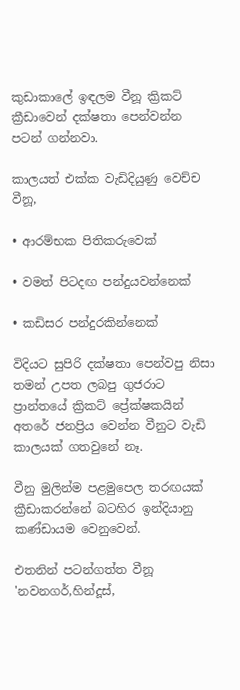කුඩාකාලේ ඉඳලම වීනූ ක්‍රිකට් ක්‍රීඩාවෙන් දක්ෂතා පෙන්වන්න පටන් ගන්නවා.

කාලයත් එක්ක වැඩිදියුණු වෙච්ච වීනූ,

• ආරම්භක පිතිකරුවෙක්

• වමත් පිටදඟ පන්දුයවන්නෙක්

• කඩිසර පන්දුරකින්නෙක්

විදියට සුපිරි දක්ෂතා පෙන්වපු නිසා තමන් උපත ලබපු ගුජරාට ප්‍රාන්තයේ ක්‍රිකට් ප්‍රේක්ෂකයින් අතරේ ජනප්‍රිය වෙන්න වීනුට වැඩි කාලයක් ගතවුනේ නෑ.

වීනු මුලින්ම පළමුපෙල තරඟයක් ක්‍රීඩාකරන්නේ බටහිර ඉන්දියානු කණ්ඩායම වෙනුවෙන්.

එතනින් පටන්ගත්ත වීනූ 'නවනගර්,හින්දූස්,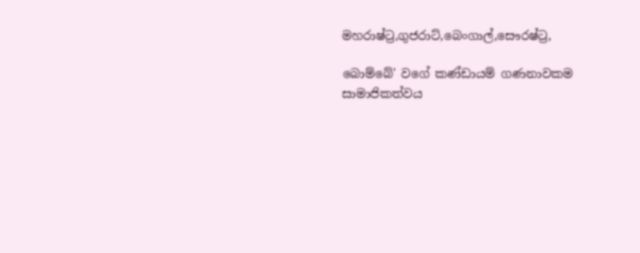මහරාෂ්ට්‍ර,ගුජරාට්,බෙංගාල්,සෞරෂ්ට්‍ර,

බොම්බේ' වගේ කණ්ඩායම් ගණනාවකම සාමාජිකත්වය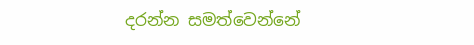දරන්න සමත්වෙන්නේ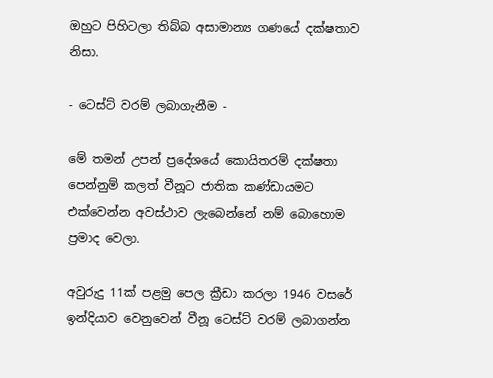ඔහුට පිහිටලා තිබ්බ අසාමාන්‍ය ගණයේ දක්ෂතාව නිසා.

- ටෙස්ට් වරම් ලබාගැනීම -

මේ තමන් උපන් ප්‍රදේශයේ කොයිතරම් දක්ෂතා පෙන්නුම් කලත් වීනූට ජාතික කණ්ඩායමට එක්වෙන්න අවස්ථාව ලැබෙන්නේ නම් බොහොම ප්‍රමාද වෙලා.

අවුරුදු 11ක් පළමු පෙල ක්‍රීඩා කරලා 1946 වසරේ ඉන්දියාව වෙනුවෙන් වීනූ ටෙස්ට් වරම් ලබාගන්න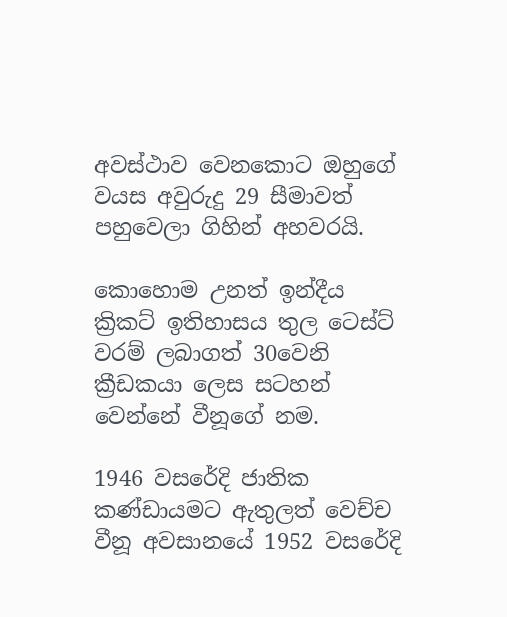අවස්ථාව වෙනකොට ඔහුගේ වයස අවුරුදු 29 සීමාවත් පහුවෙලා ගිහින් අහවරයි.

කොහොම උනත් ඉන්දීය ක්‍රිකට් ඉතිහාසය තුල ටෙස්ට් වරම් ලබාගත් 30වෙනි ක්‍රීඩකයා ලෙස සටහන් වෙන්නේ වීනූගේ නම.

1946 වසරේදි ජාතික කණ්ඩායමට ඇතුලත් වෙච්ච වීනූ අවසානයේ 1952 වසරේදි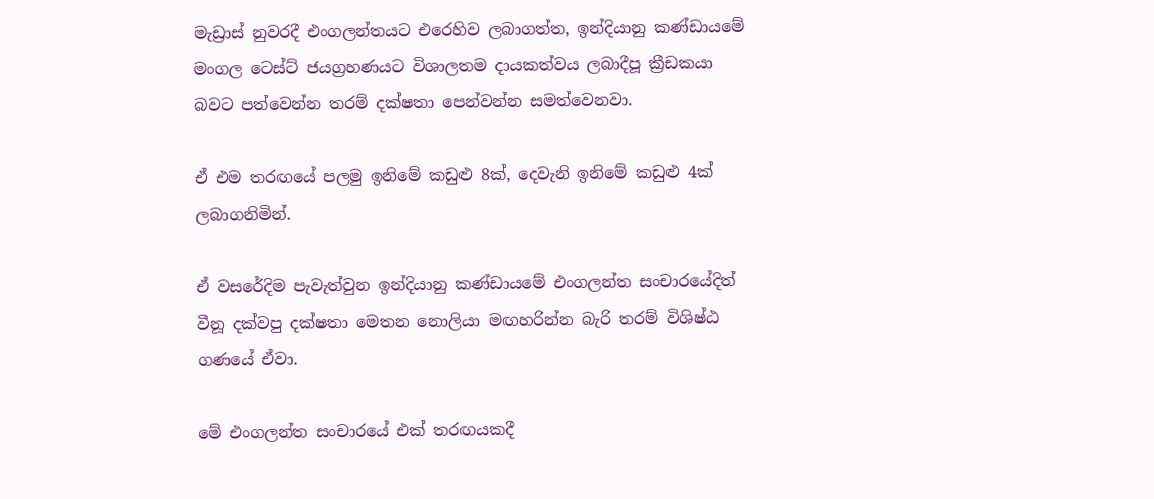මැඩ්‍රාස් නුවරදී එංගලන්තයට එරෙහිව ලබාගත්ත, ඉන්දියානු කණ්ඩායමේ මංගල ටෙස්ට් ජයග්‍රහණයට විශාලතම දායකත්වය ලබාදීපූ ක්‍රීඩකයා බවට පත්වෙන්න තරම් දක්ෂතා පෙන්වන්න සමත්වෙනවා.

ඒ එම තරඟයේ පලමු ඉනිමේ කඩුළු 8ක්, දෙවැනි ඉනිමේ කඩුළු 4ක් ලබාගනිමින්.

ඒ වසරේදිම පැවැත්වුන ඉන්දියානු කණ්ඩායමේ එංගලන්ත සංචාරයේදිත් වීනූ දක්වපු දක්ෂතා මෙතන නොලියා මඟහරින්න බැරි තරම් විශිෂ්ඨ ගණයේ ඒවා.

මේ එංගලන්ත සංචාරයේ එක් තරඟයකදී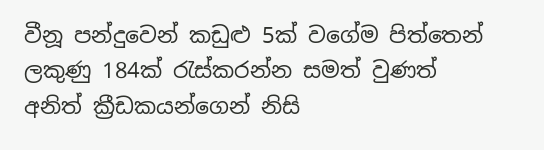වීනූ පන්දුවෙන් කඩුළු 5ක් වගේම පිත්තෙන් ලකුණු 184ක් රැස්කරන්න සමත් වුණත් අනිත් ක්‍රීඩකයන්ගෙන් නිසි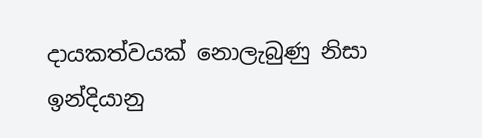දායකත්වයක් නොලැබුණු නිසා ඉන්දියානු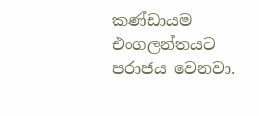කණ්ඩායම එංගලන්තයට පරාජය වෙනවා.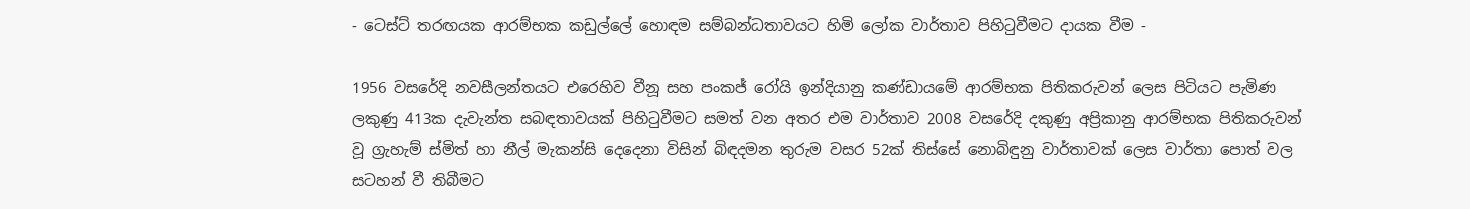- ටෙස්ට් තරඟයක ආරම්භක කඩුල්ලේ හොඳම සම්බන්ධතාවයට හිමි ලෝක වාර්තාව පිහිටුවීමට දායක වීම -

1956 වසරේදි නවසීලන්තයට එරෙහිව වීනූ සහ පංකජ් රෝයි ඉන්දියානු කණ්ඩායමේ ආරම්භක පිතිකරුවන් ලෙස පිටියට පැමිණ  ලකුණු 413ක දැවැන්ත සබඳතාවයක් පිහිටුවීමට සමත් වන අතර එම වාර්තාව 2008 වසරේදි දකුණු අප්‍රිකානු ආරම්භක පිතිකරුවන් වූ ග්‍රැහැම් ස්මිත් හා නීල් මැකන්සි දෙදෙනා විසින් බිඳදමන තුරුම වසර 52ක් තිස්සේ නොබිඳුනු වාර්තාවක් ලෙස වාර්තා පොත් වල සටහන් වී තිබීමට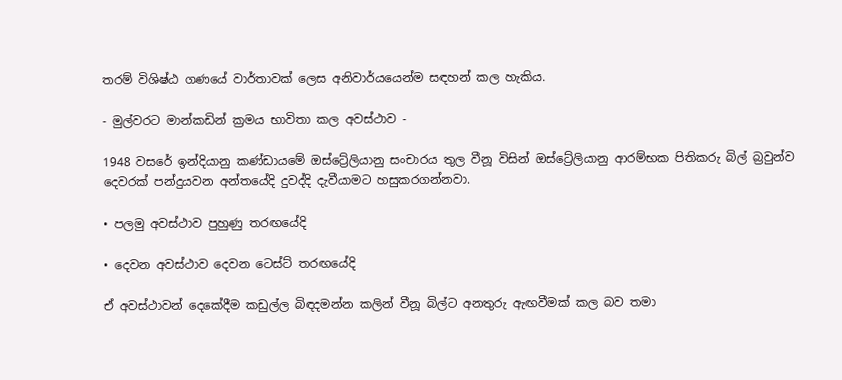තරම් විශිෂ්ඨ ගණයේ වාර්තාවක් ලෙස අනිවාර්යයෙන්ම සඳහන් කල හැකිය.

- මුල්වරට මාන්කඩින් ක්‍රමය භාවිතා කල අවස්ථාව -

1948 වසරේ ඉන්දියානු කණ්ඩායමේ ඔස්ට්‍රේලියානු සංචාරය තුල වීනූ විසින් ඔස්ට්‍රේලියානු ආරම්භක පිතිකරු බිල් බ්‍රවුන්ව දෙවරක් පන්දුයවන අන්තයේදි දුවද්දි දැවීයාමට හසුකරගන්නවා.

• පලමු අවස්ථාව පුහුණු තරඟයේදි

• දෙවන අවස්ථාව දෙවන ටෙස්ට් තරඟයේදි

ඒ අවස්ථාවන් දෙකේදීම කඩුල්ල බිඳදමන්න කලින් වීනූ බිල්ට අනතුරු ඇඟවීමක් කල බව තමා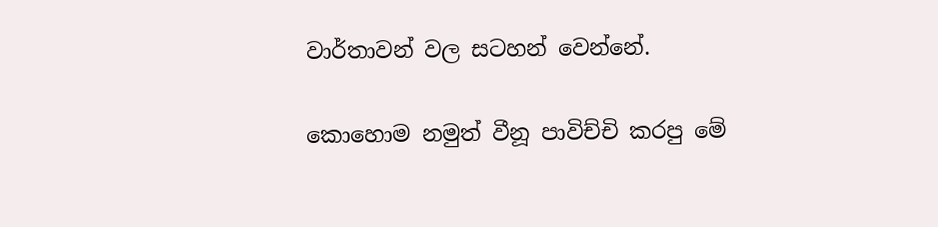වාර්තාවන් වල සටහන් වෙන්නේ.

කොහොම නමුත් වීනූ පාවිච්චි කරපු මේ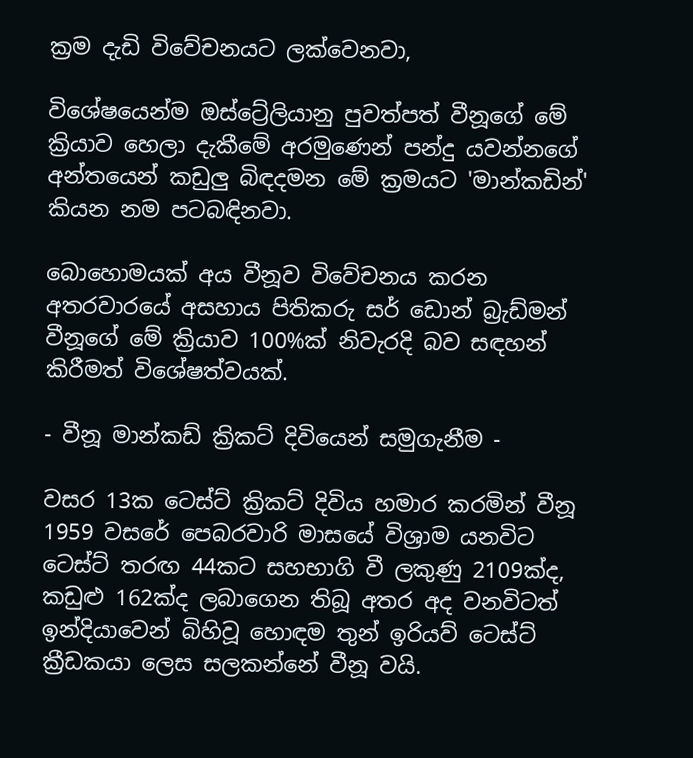ක්‍රම දැඩි විවේචනයට ලක්වෙනවා,

විශේෂයෙන්ම ඔස්ට්‍රේලියානු පුවත්පත් වීනූගේ මේ ක්‍රියාව හෙලා දැකීමේ අරමුණෙන් පන්දු යවන්නගේ අන්තයෙන් කඩුලු බිඳදමන මේ ක්‍රමයට 'මාන්කඩින්' කියන නම පටබඳිනවා.

බොහොමයක් අය වීනූව විවේචනය කරන අතරවාරයේ අසහාය පිතිකරු සර් ඩොන් බ්‍රැඩ්මන් වීනූගේ මේ ක්‍රියාව 100%ක් නිවැරදි බව සඳහන් කිරීමත් විශේෂත්වයක්.

- වීනූ මාන්කඩ් ක්‍රිකට් දිවියෙන් සමුගැනීම -

වසර 13ක ටෙස්ට් ක්‍රිකට් දිවිය හමාර කරමින් වීනූ 1959 වසරේ පෙබරවාරි මාසයේ විශ්‍රාම යනවිට ටෙස්ට් තරඟ 44කට සහභාගි වී ලකුණු 2109ක්ද, කඩුළු 162ක්ද ලබාගෙන තිබූ අතර අද වනවිටත් ඉන්දියාවෙන් බිහිවූ හොඳම තුන් ඉරියව් ටෙස්ට් ක්‍රීඩකයා ලෙස සලකන්නේ වීනූ වයි.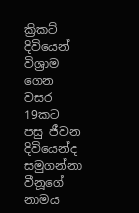ක්‍රිකට් දිවියෙන් විශ්‍රාම ගෙන වසර 19කට පසු ජීවන දිවියෙන්ද සමුගන්නා වීනූගේ නාමය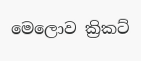මෙලොව ක්‍රිකට්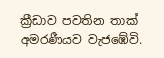ක්‍රීඩාව පවතින තාක් අමරණීයව වැජඹේවි.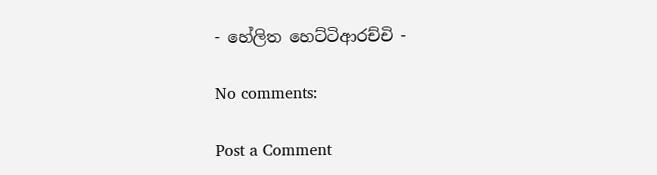- හේලිත හෙට්ටිආරච්චි -

No comments:

Post a Comment